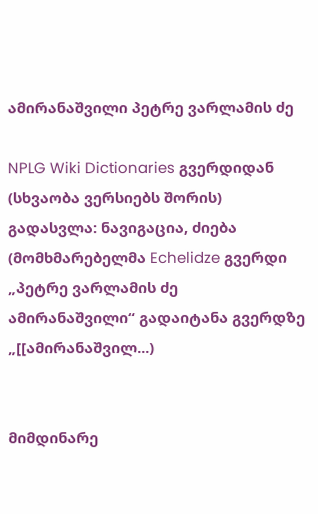ამირანაშვილი პეტრე ვარლამის ძე

NPLG Wiki Dictionaries გვერდიდან
(სხვაობა ვერსიებს შორის)
გადასვლა: ნავიგაცია, ძიება
(მომხმარებელმა Echelidze გვერდი „პეტრე ვარლამის ძე ამირანაშვილი“ გადაიტანა გვერდზე „[[ამირანაშვილ...)


მიმდინარე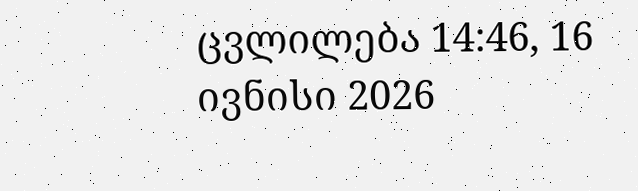ცვლილება 14:46, 16 ივნისი 2026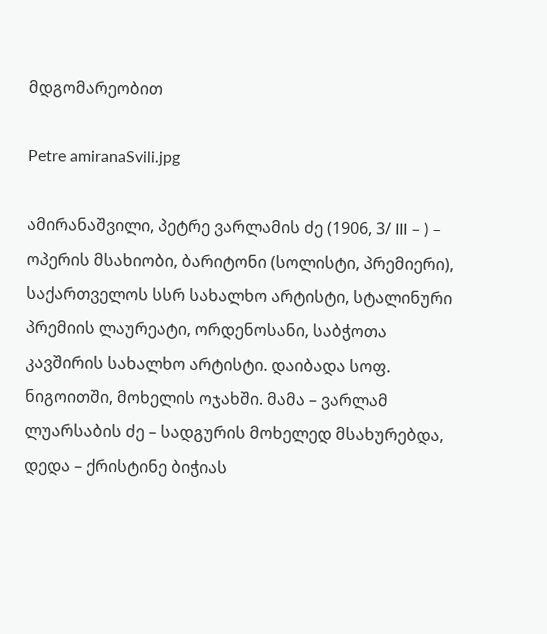მდგომარეობით

Petre amiranaSvili.jpg

ამირანაშვილი, პეტრე ვარლამის ძე (1906, 3/ III – ) – ოპერის მსახიობი, ბარიტონი (სოლისტი, პრემიერი), საქართველოს სსრ სახალხო არტისტი, სტალინური პრემიის ლაურეატი, ორდენოსანი, საბჭოთა კავშირის სახალხო არტისტი. დაიბადა სოფ. ნიგოითში, მოხელის ოჯახში. მამა – ვარლამ ლუარსაბის ძე – სადგურის მოხელედ მსახურებდა, დედა – ქრისტინე ბიჭიას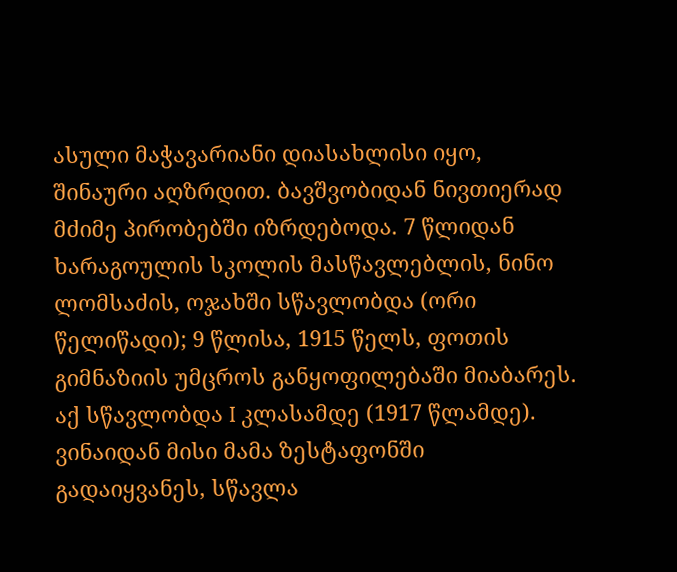ასული მაჭავარიანი დიასახლისი იყო, შინაური აღზრდით. ბავშვობიდან ნივთიერად მძიმე პირობებში იზრდებოდა. 7 წლიდან ხარაგოულის სკოლის მასწავლებლის, ნინო ლომსაძის, ოჯახში სწავლობდა (ორი წელიწადი); 9 წლისა, 1915 წელს, ფოთის გიმნაზიის უმცროს განყოფილებაში მიაბარეს. აქ სწავლობდა I კლასამდე (1917 წლამდე). ვინაიდან მისი მამა ზესტაფონში გადაიყვანეს, სწავლა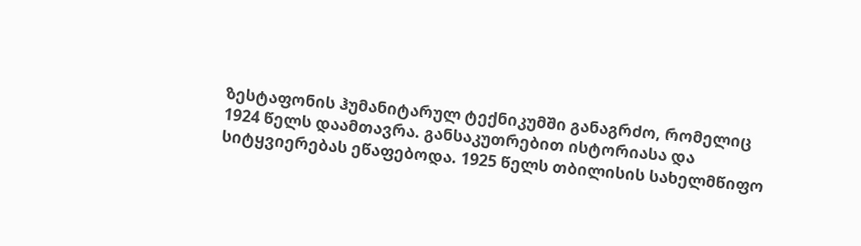ზესტაფონის ჰუმანიტარულ ტექნიკუმში განაგრძო, რომელიც 1924 წელს დაამთავრა. განსაკუთრებით ისტორიასა და სიტყვიერებას ეწაფებოდა. 1925 წელს თბილისის სახელმწიფო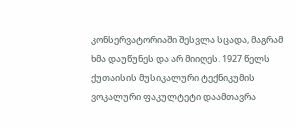კონსერვატორიაში შესვლა სცადა, მაგრამ ხმა დაუწუნეს და არ მიიღეს. 1927 წელს ქუთაისის მუსიკალური ტექნიკუმის ვოკალური ფაკულტეტი დაამთავრა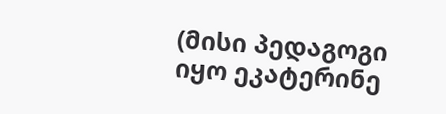(მისი პედაგოგი იყო ეკატერინე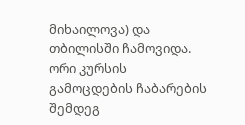მიხაილოვა) და თბილისში ჩამოვიდა. ორი კურსის გამოცდების ჩაბარების შემდეგ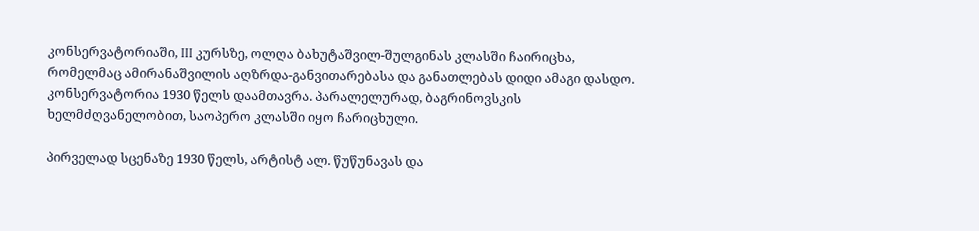კონსერვატორიაში, III კურსზე, ოლღა ბახუტაშვილ-შულგინას კლასში ჩაირიცხა, რომელმაც ამირანაშვილის აღზრდა-განვითარებასა და განათლებას დიდი ამაგი დასდო. კონსერვატორია 1930 წელს დაამთავრა. პარალელურად, ბაგრინოვსკის ხელმძღვანელობით, საოპერო კლასში იყო ჩარიცხული.

პირველად სცენაზე 1930 წელს, არტისტ ალ. წუწუნავას და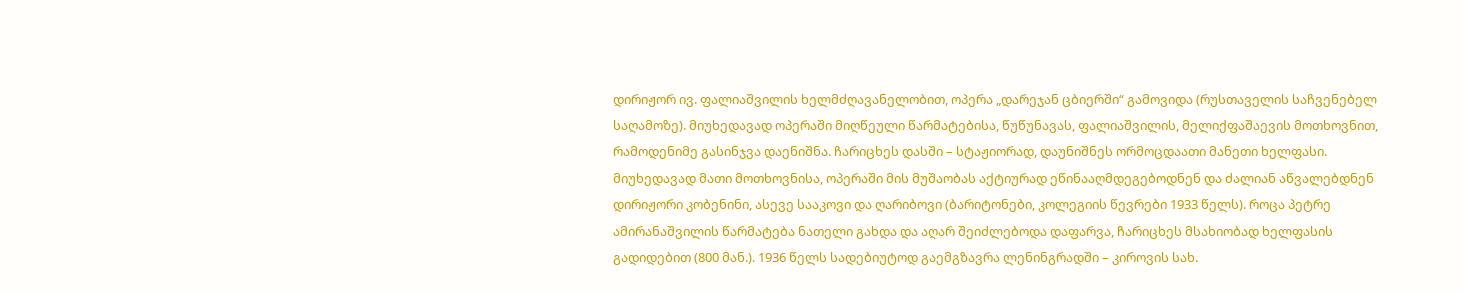დირიჟორ ივ. ფალიაშვილის ხელმძღავანელობით, ოპერა „დარეჯან ცბიერში“ გამოვიდა (რუსთაველის საჩვენებელ საღამოზე). მიუხედავად ოპერაში მიღწეული წარმატებისა, წუწუნავას, ფალიაშვილის, მელიქფაშაევის მოთხოვნით, რამოდენიმე გასინჯვა დაენიშნა. ჩარიცხეს დასში – სტაჟიორად, დაუნიშნეს ორმოცდაათი მანეთი ხელფასი. მიუხედავად მათი მოთხოვნისა, ოპერაში მის მუშაობას აქტიურად ეწინააღმდეგებოდნენ და ძალიან აწვალებდნენ დირიჟორი კობენინი, ასევე სააკოვი და ღარიბოვი (ბარიტონები, კოლეგიის წევრები 1933 წელს). როცა პეტრე ამირანაშვილის წარმატება ნათელი გახდა და აღარ შეიძლებოდა დაფარვა, ჩარიცხეს მსახიობად ხელფასის გადიდებით (800 მან.). 1936 წელს სადებიუტოდ გაემგზავრა ლენინგრადში – კიროვის სახ.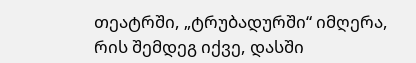თეატრში, „ტრუბადურში“ იმღერა, რის შემდეგ იქვე, დასში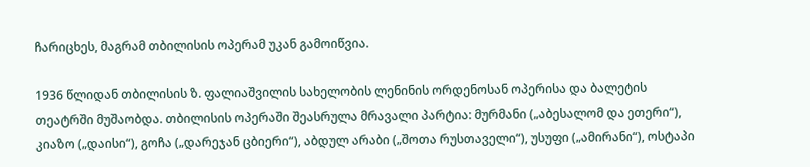ჩარიცხეს, მაგრამ თბილისის ოპერამ უკან გამოიწვია.

1936 წლიდან თბილისის ზ. ფალიაშვილის სახელობის ლენინის ორდენოსან ოპერისა და ბალეტის თეატრში მუშაობდა. თბილისის ოპერაში შეასრულა მრავალი პარტია: მურმანი („აბესალომ და ეთერი“), კიაზო („დაისი“), გოჩა („დარეჯან ცბიერი“), აბდულ არაბი („შოთა რუსთაველი“), უსუფი („ამირანი“), ოსტაპი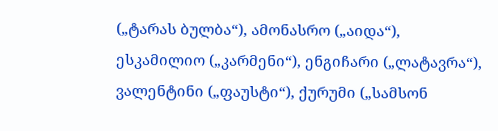(„ტარას ბულბა“), ამონასრო („აიდა“), ესკამილიო („კარმენი“), ენგიჩარი („ლატავრა“), ვალენტინი („ფაუსტი“), ქურუმი („სამსონ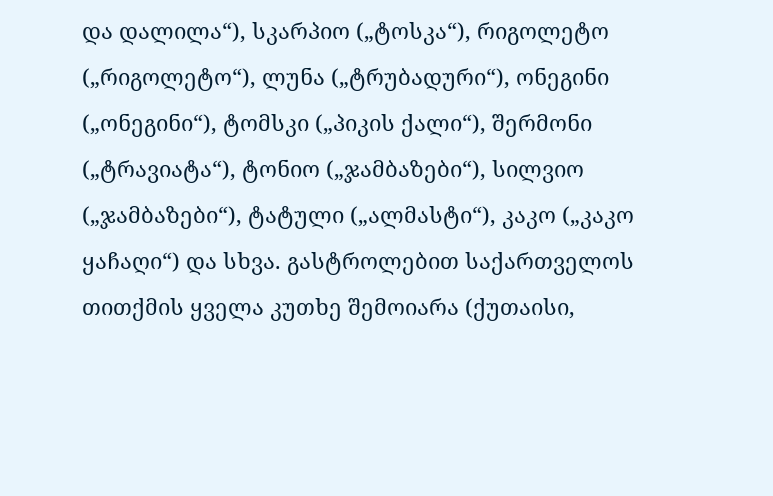და დალილა“), სკარპიო („ტოსკა“), რიგოლეტო („რიგოლეტო“), ლუნა („ტრუბადური“), ონეგინი („ონეგინი“), ტომსკი („პიკის ქალი“), შერმონი („ტრავიატა“), ტონიო („ჯამბაზები“), სილვიო („ჯამბაზები“), ტატული („ალმასტი“), კაკო („კაკო ყაჩაღი“) და სხვა. გასტროლებით საქართველოს თითქმის ყველა კუთხე შემოიარა (ქუთაისი,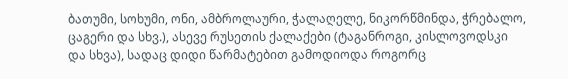ბათუმი, სოხუმი, ონი, ამბროლაური, ჭალაღელე, ნიკორწმინდა, ჭრებალო, ცაგერი და სხვ.), ასევე რუსეთის ქალაქები (ტაგანროგი, კისლოვოდსკი და სხვა), სადაც დიდი წარმატებით გამოდიოდა როგორც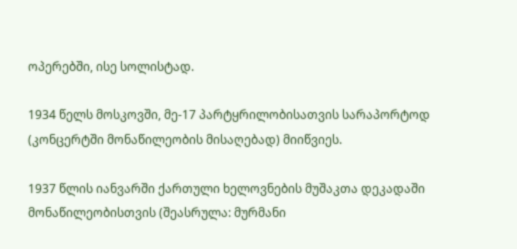ოპერებში, ისე სოლისტად.

1934 წელს მოსკოვში, მე-17 პარტყრილობისათვის სარაპორტოდ (კონცერტში მონაწილეობის მისაღებად) მიიწვიეს.

1937 წლის იანვარში ქართული ხელოვნების მუშაკთა დეკადაში მონაწილეობისთვის (შეასრულა: მურმანი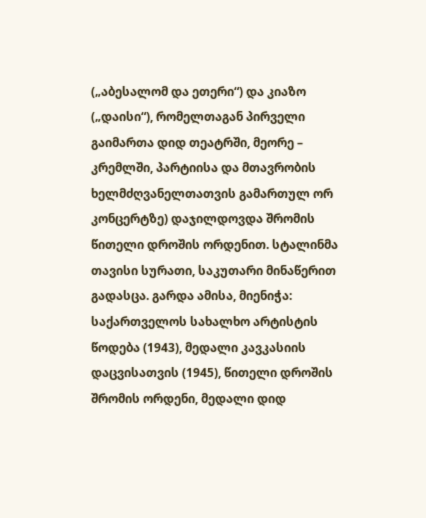(„აბესალომ და ეთერი“) და კიაზო („დაისი“), რომელთაგან პირველი გაიმართა დიდ თეატრში, მეორე – კრემლში, პარტიისა და მთავრობის ხელმძღვანელთათვის გამართულ ორ კონცერტზე) დაჯილდოვდა შრომის წითელი დროშის ორდენით. სტალინმა თავისი სურათი, საკუთარი მინაწერით გადასცა. გარდა ამისა, მიენიჭა: საქართველოს სახალხო არტისტის წოდება (1943), მედალი კავკასიის დაცვისათვის (1945), წითელი დროშის შრომის ორდენი, მედალი დიდ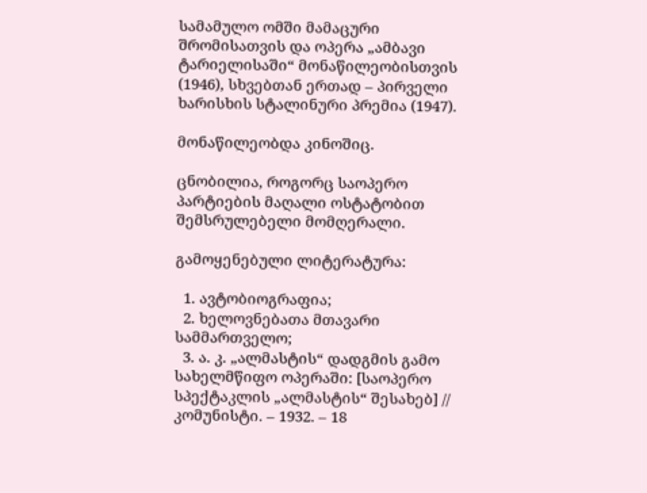სამამულო ომში მამაცური შრომისათვის და ოპერა „ამბავი ტარიელისაში“ მონაწილეობისთვის (1946), სხვებთან ერთად – პირველი ხარისხის სტალინური პრემია (1947).

მონაწილეობდა კინოშიც.

ცნობილია, როგორც საოპერო პარტიების მაღალი ოსტატობით შემსრულებელი მომღერალი.

გამოყენებული ლიტერატურა:

  1. ავტობიოგრაფია;
  2. ხელოვნებათა მთავარი სამმართველო;
  3. ა. კ. „ალმასტის“ დადგმის გამო სახელმწიფო ოპერაში: [საოპერო სპექტაკლის „ალმასტის“ შესახებ] // კომუნისტი. – 1932. – 18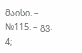მაისი. – №115. – გვ. 4;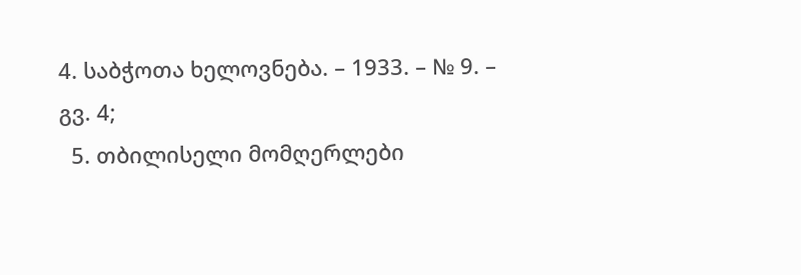4. საბჭოთა ხელოვნება. – 1933. – № 9. – გვ. 4;
  5. თბილისელი მომღერლები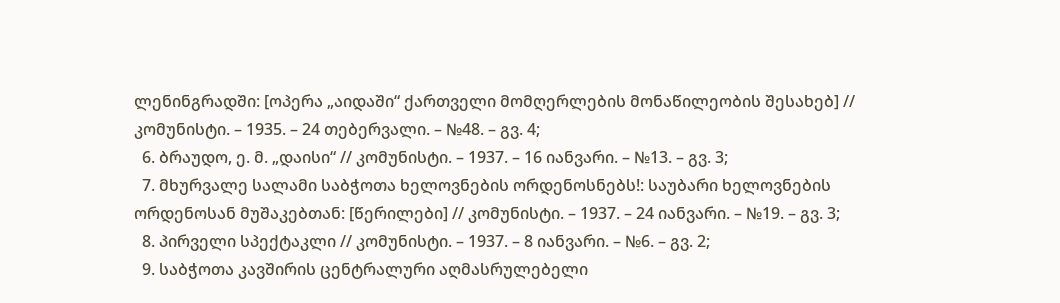ლენინგრადში: [ოპერა „აიდაში“ ქართველი მომღერლების მონაწილეობის შესახებ] // კომუნისტი. – 1935. – 24 თებერვალი. – №48. – გვ. 4;
  6. ბრაუდო, ე. მ. „დაისი“ // კომუნისტი. – 1937. – 16 იანვარი. – №13. – გვ. 3;
  7. მხურვალე სალამი საბჭოთა ხელოვნების ორდენოსნებს!: საუბარი ხელოვნების ორდენოსან მუშაკებთან: [წერილები] // კომუნისტი. – 1937. – 24 იანვარი. – №19. – გვ. 3;
  8. პირველი სპექტაკლი // კომუნისტი. – 1937. – 8 იანვარი. – №6. – გვ. 2;
  9. საბჭოთა კავშირის ცენტრალური აღმასრულებელი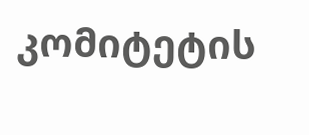კომიტეტის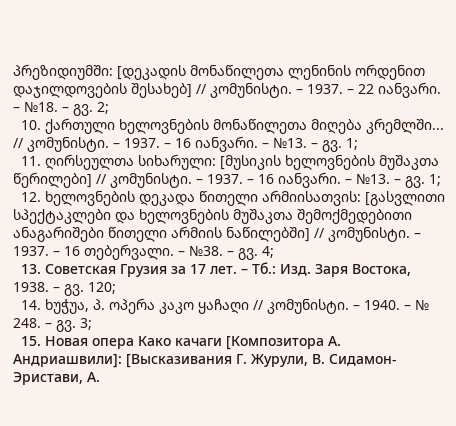პრეზიდიუმში: [დეკადის მონაწილეთა ლენინის ორდენით დაჯილდოვების შესახებ] // კომუნისტი. – 1937. – 22 იანვარი. – №18. – გვ. 2;
  10. ქართული ხელოვნების მონაწილეთა მიღება კრემლში... // კომუნისტი. – 1937. – 16 იანვარი. – №13. – გვ. 1;
  11. ღირსეულთა სიხარული: [მუსიკის ხელოვნების მუშაკთა წერილები] // კომუნისტი. – 1937. – 16 იანვარი. – №13. – გვ. 1;
  12. ხელოვნების დეკადა წითელი არმიისათვის: [გასვლითი სპექტაკლები და ხელოვნების მუშაკთა შემოქმედებითი ანაგარიშები წითელი არმიის ნაწილებში] // კომუნისტი. – 1937. – 16 თებერვალი. – №38. – გვ. 4;
  13. Советская Грузия за 17 лет. – Тб.: Изд. Заря Востока, 1938. – გვ. 120;
  14. ხუჭუა, პ. ოპერა კაკო ყაჩაღი // კომუნისტი. – 1940. – № 248. – გვ. 3;
  15. Новая опера Како качаги [Композитора А. Андриашвили]: [Высказивания Г. Журули, В. Сидамон-Эристави, А.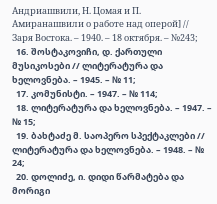Андриашвили, Н. Цомая и П. Амиранашвили о работе над оперой] // Заря Востока. – 1940. – 18 октября. – №243;
  16. შოსტაკოვიჩი, დ. ქართული მუსიკოსები // ლიტერატურა და ხელოვნება. – 1945. – № 11;
  17. კომუნისტი. – 1947. – № 114;
  18. ლიტერატურა და ხელოვნება. – 1947. – № 15;
  19. ბახტაძე მ. საოპერო სპექტაკლები // ლიტერატურა და ხელოვნება. – 1948. – № 24;
  20. დოლიძე, ი. დიდი წარმატება და მორიგი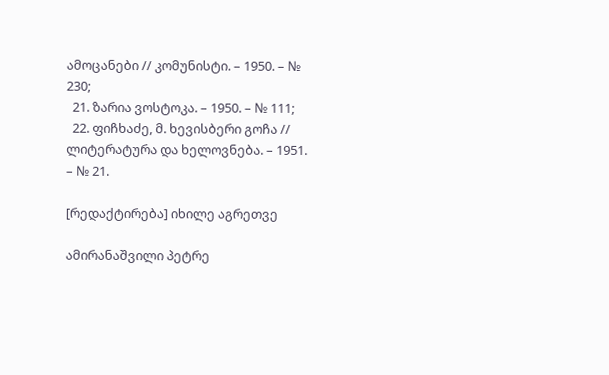ამოცანები // კომუნისტი. – 1950. – № 230;
  21. ზარია ვოსტოკა. – 1950. – № 111;
  22. ფიჩხაძე, მ. ხევისბერი გოჩა // ლიტერატურა და ხელოვნება. – 1951. – № 21.

[რედაქტირება] იხილე აგრეთვე

ამირანაშვილი პეტრე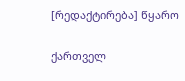[რედაქტირება] წყარო

ქართველ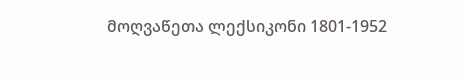მოღვაწეთა ლექსიკონი 1801-1952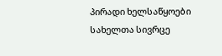პირადი ხელსაწყოები
სახელთა სივრცე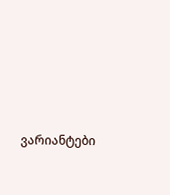ვარიანტები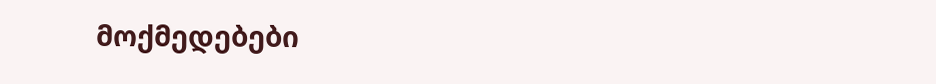მოქმედებები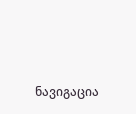ნავიგაცია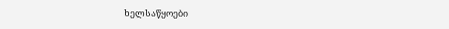ხელსაწყოები